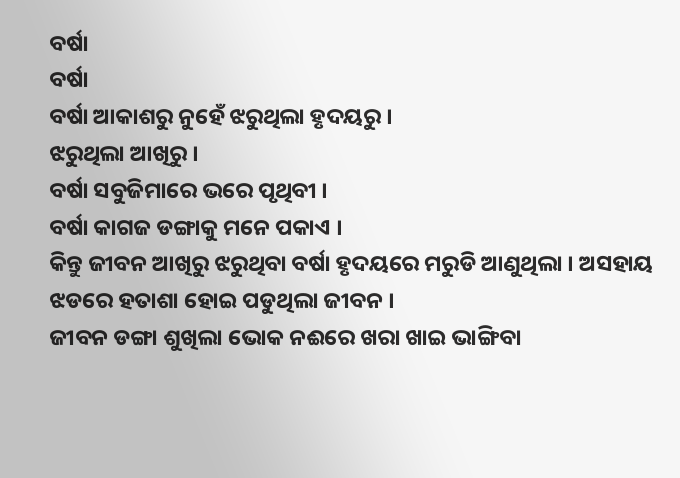ବର୍ଷା
ବର୍ଷା
ବର୍ଷା ଆକାଶରୁ ନୁହେଁ ଝରୁଥିଲା ହୃଦୟରୁ ।
ଝରୁଥିଲା ଆଖିରୁ ।
ବର୍ଷା ସବୁଜିମାରେ ଭରେ ପୃଥିବୀ ।
ବର୍ଷା କାଗଜ ଡଙ୍ଗାକୁ ମନେ ପକାଏ ।
କିନ୍ତୁ ଜୀବନ ଆଖିରୁ ଝରୁଥିବା ବର୍ଷା ହୃଦୟରେ ମରୁଡି ଆଣୁଥିଲା । ଅସହାୟ ଝଡରେ ହତାଶା ହୋଇ ପଡୁଥିଲା ଜୀବନ ।
ଜୀବନ ଡଙ୍ଗା ଶୁଖିଲା ଭୋକ ନଈରେ ଖରା ଖାଇ ଭାଙ୍ଗିବା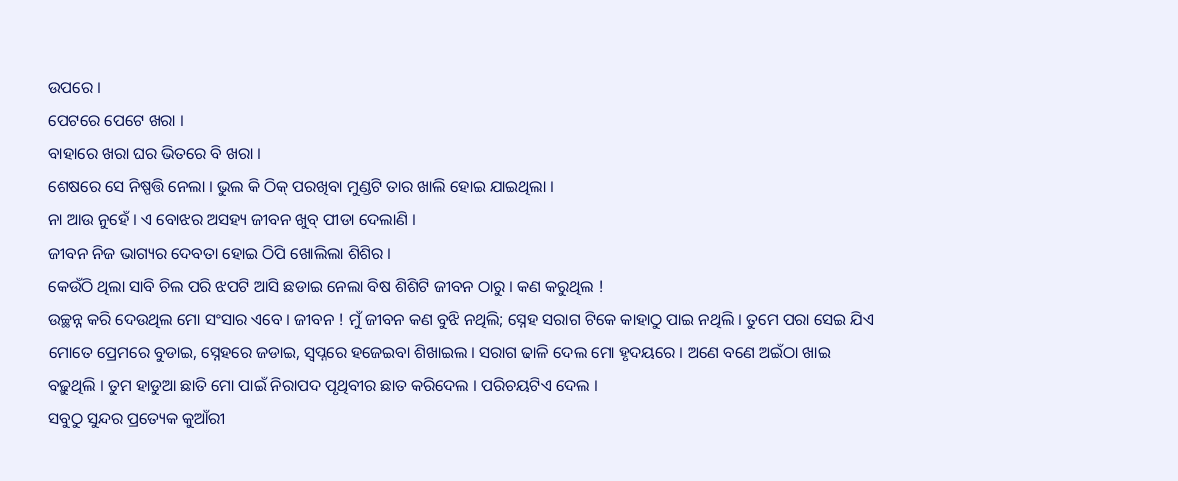ଉପରେ ।
ପେଟରେ ପେଟେ ଖରା ।
ବାହାରେ ଖରା ଘର ଭିତରେ ବି ଖରା ।
ଶେଷରେ ସେ ନିଷ୍ପତ୍ତି ନେଲା । ଭୁଲ କି ଠିକ୍ ପରଖିବା ମୁଣ୍ଡଟି ତାର ଖାଲି ହୋଇ ଯାଇଥିଲା ।
ନା ଆଉ ନୁହେଁ । ଏ ବୋଝର ଅସହ୍ୟ ଜୀବନ ଖୁବ୍ ପୀଡା ଦେଲାଣି ।
ଜୀବନ ନିଜ ଭାଗ୍ୟର ଦେବତା ହୋଇ ଠିପି ଖୋଲିଲା ଶିଶିର ।
କେଉଁଠି ଥିଲା ସାବି ଚିଲ ପରି ଝପଟି ଆସି ଛଡାଇ ନେଲା ବିଷ ଶିଶିଟି ଜୀବନ ଠାରୁ । କଣ କରୁଥିଲ !
ଉଚ୍ଛନ୍ନ କରି ଦେଉଥିଲ ମୋ ସଂସାର ଏବେ । ଜୀବନ ! ମୁଁ ଜୀବନ କଣ ବୁଝି ନଥିଲି; ସ୍ନେହ ସରାଗ ଟିକେ କାହାଠୁ ପାଇ ନଥିଲି । ତୁମେ ପରା ସେଇ ଯିଏ ମୋତେ ପ୍ରେମରେ ବୁଡାଇ, ସ୍ନେହରେ ଜଡାଇ, ସ୍ୱପ୍ନରେ ହଜେଇବା ଶିଖାଇଲ । ସରାଗ ଢାଳି ଦେଲ ମୋ ହୃଦୟରେ । ଅଣେ ବଣେ ଅଇଁଠା ଖାଇ ବଢ଼ୁଥିଲି । ତୁମ ହାଡୁଆ ଛାତି ମୋ ପାଇଁ ନିରାପଦ ପୃଥିବୀର ଛାତ କରିଦେଲ । ପରିଚୟଟିଏ ଦେଲ ।
ସବୁଠୁ ସୁନ୍ଦର ପ୍ରତ୍ୟେକ କୁଆଁରୀ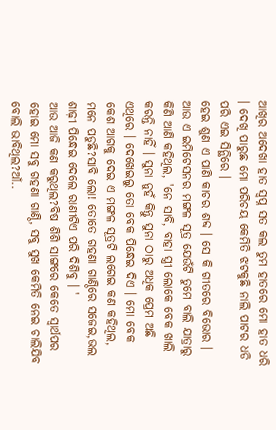ଆଖିର ଅଦେଖା ହାତ ସ୍ୱପ୍ନ ସତ କଲ ତୁମ ହାତରେ ମୋ ହାତ ଧରି । ଦେଖି ପାରୁଛ ମୋ ପରିଚୟ କେମିତି ଝଟକୁଛି ନାଲି ପାଟର ଧଡି ପରି ଏଇ ସିନ୍ଥିରେ ।
ହେଇ ଶୁଣ ଏ ପାଣି କାଚର ଶବ୍ଦ । ସେ କି ଗୀତରେ ବିଭୋର ।
ଆଉ ଏ ଇମିଟେସନର ମଙ୍ଗଳ ସୂତ୍ର ଯେଉଁଟି ତୁମେ ବାଲି ଯାତ୍ରାରୁ କିଣି ଆଣି କହିଥିଲ, 'ନେ ସାବି, ବାହା ସ୍ତ୍ରୀ ଲୋକେ ବେକ ଖାଲି କରନ୍ତି ନାହିଁ । ସୁନା ନୁହଁ କିନ୍ତୁ ସୁନା ଠାରୁ ଅଧିକ ପ୍ରେମ ଅଛି ଏଥିରେ । ଦେଖେଇଲୁ ତୋ ବେକ ପିନ୍ଧେଇ ଦିଏ । ମୋ ବେକ କେଶ ଆଗକୁ ଦେଇ ଏ ମଙ୍ଗଳ ସୂତ୍ରଟି ଲଗେଇ କଣ କହିଥିଲ, ମନେ ପଡୁଛି?ସାବି ଲୋ! ତୋତେ ଗହଣା ଗାଣ୍ଠିରେ ସଜେଇ,ଭଲ ଶାଢ଼ୀ ପିନ୍ଧେଇ ଦେଲେ ରାଣୀଟିଏ ପରି ଦିଶିବୁ । '
ଆଉ ଆଜି କଣ କରୁଥିଲ?ବିଷ ଶିଶି ସାଙ୍ଗରେ କେତେ ସ୍ୱାର୍ଥପର ହୋଇ ମୋ ସବୁ ଗହଣା ଗାଣ୍ଠି, ସବୁ ସୁଖ କେମିତି ନେଇ ଚାଲିଯିବ ବୋଲି ଭାବିଥିଲ?ଆଁ..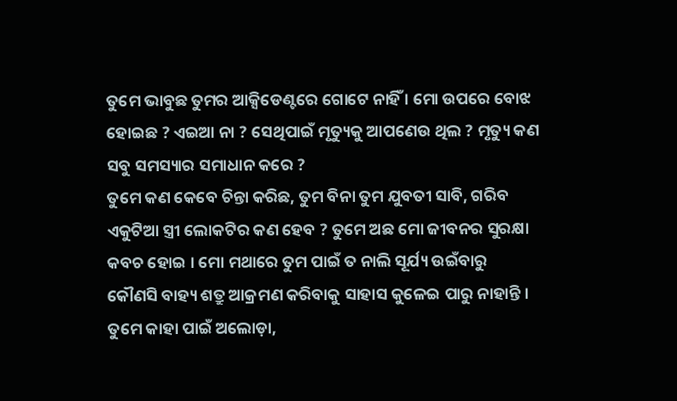ତୁମେ ଭାବୁଛ ତୁମର ଆକ୍ସିଡେଣ୍ଟରେ ଗୋଟେ ନାହିଁ । ମୋ ଉପରେ ବୋଝ ହୋଇଛ ? ଏଇଆ ନା ? ସେଥିପାଇଁ ମୃତ୍ୟୁକୁ ଆପଣେଉ ଥିଲ ? ମୃତ୍ୟୁ କଣ ସବୁ ସମସ୍ୟାର ସମାଧାନ କରେ ?
ତୁମେ କଣ କେବେ ଚିନ୍ତା କରିଛ, ତୁମ ବିନା ତୁମ ଯୁବତୀ ସାବି, ଗରିବ ଏକୁଟିଆ ସ୍ତ୍ରୀ ଲୋକଟିର କଣ ହେବ ? ତୁମେ ଅଛ ମୋ ଜୀବନର ସୁରକ୍ଷା କବଚ ହୋଇ । ମୋ ମଥାରେ ତୁମ ପାଇଁ ତ ନାଲି ସୂର୍ଯ୍ୟ ଉଇଁବାରୁ କୌଣସି ବାହ୍ୟ ଶତ୍ରୁ ଆକ୍ରମଣ କରିବାକୁ ସାହାସ କୁଳେଇ ପାରୁ ନାହାନ୍ତି । ତୁମେ କାହା ପାଇଁ ଅଲୋଡ଼ା,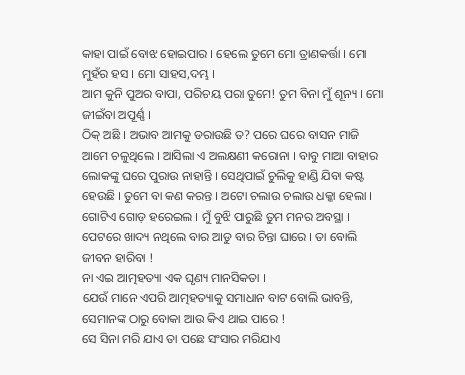କାହା ପାଇଁ ବୋଝ ହୋଇପାର । ହେଲେ ତୁମେ ମୋ ତ୍ରାଣକର୍ତ୍ତା । ମୋ ମୁହଁର ହସ । ମୋ ସାହସ,ଦମ୍ଭ ।
ଆମ କୁନି ପୁଅର ବାପା, ପରିଚୟ ପରା ତୁମେ! ତୁମ ବିନା ମୁଁ ଶୂନ୍ୟ । ମୋ ଜୀଇଁବା ଅପୂର୍ଣ୍ଣ ।
ଠିକ୍ ଅଛି । ଅଭାବ ଆମକୁ ଡରାଉଛି ତ? ପରେ ଘରେ ବାସନ ମାଜି ଆମେ ଚଳୁଥିଲେ । ଆସିଲା ଏ ଅଲକ୍ଷଣୀ କରୋନା । ବାବୁ ମାଆ ବାହାର ଲୋକଙ୍କୁ ଘରେ ପୁରାଉ ନାହାନ୍ତି । ସେଥିପାଇଁ ଚୁଲିକୁ ହାଣ୍ଡି ଯିବା କଷ୍ଟ ହେଉଛି । ତୁମେ ବା କଣ କରନ୍ତ । ଅଟୋ ଚଲାଉ ଚଲାଉ ଧକ୍କା ହେଲା । ଗୋଟିଏ ଗୋଡ଼ ହରେଇଲ । ମୁଁ ବୁଝି ପାରୁଛି ତୁମ ମନର ଅବସ୍ଥା । ପେଟରେ ଖାଦ୍ୟ ନଥିଲେ ବାର ଆଡୁ ବାର ଚିନ୍ତା ଘାରେ । ତା ବୋଲି ଜୀବନ ହାରିବା !
ନା ଏଇ ଆତ୍ମହତ୍ୟା ଏକ ଘୃଣ୍ୟ ମାନସିକତା ।
ଯେଉଁ ମାନେ ଏପରି ଆତ୍ମହତ୍ୟାକୁ ସମାଧାନ ବାଟ ବୋଲି ଭାବନ୍ତି, ସେମାନଙ୍କ ଠାରୁ ବୋକା ଆଉ କିଏ ଥାଇ ପାରେ !
ସେ ସିନା ମରି ଯାଏ ତା ପଛେ ସଂସାର ମରିଯାଏ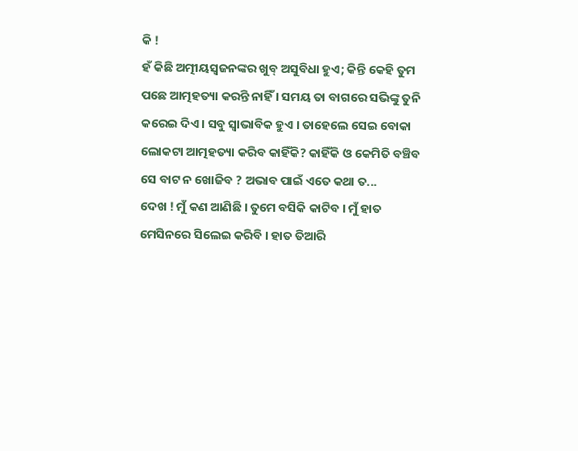କି !
ହଁ କିଛି ଅତ୍ମୀୟସ୍ଵଜନଙ୍କର ଖୁବ୍ ଅସୁବିଧା ହୁଏ; କିନ୍ତି କେହି ତୁମ ପଛେ ଆତ୍ମହତ୍ୟା କରନ୍ତି ନାହିଁ । ସମୟ ତା ବାଗରେ ସଭିଙ୍କୁ ତୁନି କରେଇ ଦିଏ । ସବୁ ସ୍ୱାଭାବିକ ହୁଏ । ତାହେଲେ ସେଇ ବୋକା ଲୋକଟା ଆତ୍ମହତ୍ୟା କରିବ କାହିଁକି? କାହିଁକି ଓ କେମିତି ବଞ୍ଚିବ ସେ ବାଟ ନ ଖୋଜିବ ? ଅଭାବ ପାଇଁ ଏତେ କଥା ତ...
ଦେଖ ! ମୁଁ କଣ ଆଣିଛି । ତୁମେ ବସିକି କାଟିବ । ମୁଁ ହାତ ମେସିନରେ ସିଲେଇ କରିବି । ହାତ ତିଆରି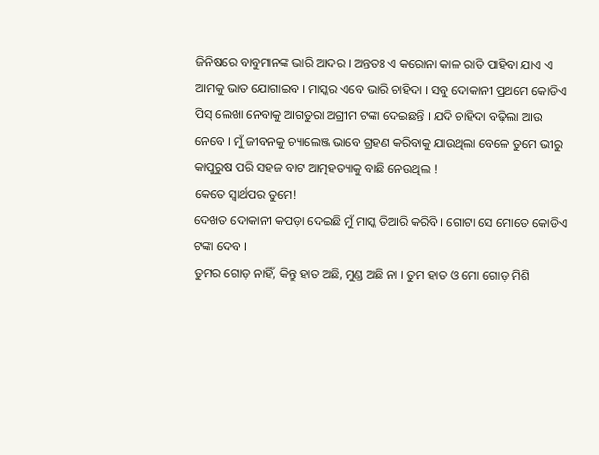ଜିନିଷରେ ବାବୁମାନଙ୍କ ଭାରି ଆଦର । ଅନ୍ତତଃ ଏ କରୋନା କାଳ ରାତି ପାହିବା ଯାଏ ଏ ଆମକୁ ଭାତ ଯୋଗାଇବ । ମାସ୍କର ଏବେ ଭାରି ଚାହିଦା । ସବୁ ଦୋକାନୀ ପ୍ରଥମେ କୋଡିଏ ପିସ୍ ଲେଖା ନେବାକୁ ଆଗତୁରା ଅଗ୍ରୀମ ଟଙ୍କା ଦେଇଛନ୍ତି । ଯଦି ଚାହିଦା ବଢ଼ିଲା ଆଉ ନେବେ । ମୁଁ ଜୀବନକୁ ଚ୍ୟାଲେଞ୍ଜ ଭାବେ ଗ୍ରହଣ କରିବାକୁ ଯାଉଥିଲା ବେଳେ ତୁମେ ଭୀରୁ କାପୁରୁଷ ପରି ସହଜ ବାଟ ଆତ୍ମହତ୍ୟାକୁ ବାଛି ନେଉଥିଲ !
କେତେ ସ୍ୱାର୍ଥପର ତୁମେ!
ଦେଖତ ଦୋକାନୀ କପଡ଼ା ଦେଇଛି ମୁଁ ମାସ୍କ ତିଆରି କରିବି । ଗୋଟା ସେ ମୋତେ କୋଡିଏ ଟଙ୍କା ଦେବ ।
ତୁମର ଗୋଡ଼ ନାହିଁ, କିନ୍ତୁ ହାତ ଅଛି, ମୁଣ୍ଡ ଅଛି ନା । ତୁମ ହାତ ଓ ମୋ ଗୋଡ଼ ମିଶି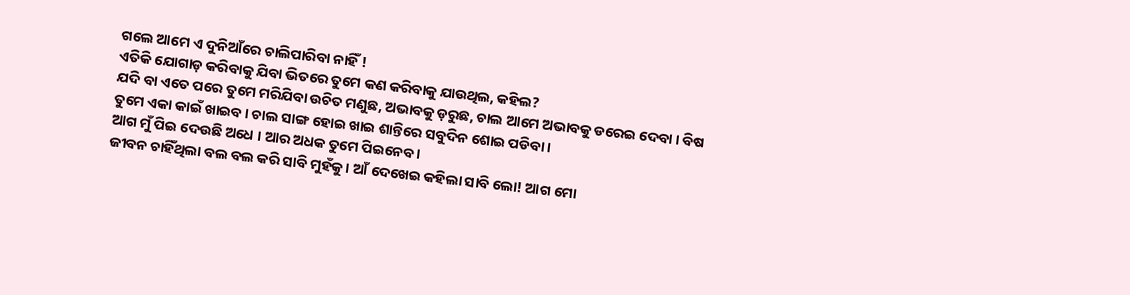ଗଲେ ଆମେ ଏ ଦୁନିଆଁରେ ଚାଲିପାରିବା ନାହିଁ !
ଏତିକି ଯୋଗାଡ଼ କରିବାକୁ ଯିବା ଭିତରେ ତୁମେ କଣ କରିବାକୁ ଯାଉଥିଲ, କହିଲ?
ଯଦି ବା ଏତେ ପରେ ତୁମେ ମରିଯିବା ଉଚିତ ମଣୁଛ, ଅଭାବକୁ ଡ଼ରୁଛ, ଚାଲ ଆମେ ଅଭାବକୁ ଡରେଇ ଦେବା । ବିଷ ତୁମେ ଏକା କାଇଁ ଖାଇବ । ଚାଲ ସାଙ୍ଗ ହୋଇ ଖାଇ ଶାନ୍ତିରେ ସବୁଦିନ ଶୋଇ ପଡିବା ।
ଆଗ ମୁଁ ପିଇ ଦେଉଛି ଅଧେ । ଆର ଅଧକ ତୁମେ ପିଇନେବ ।
ଜୀବନ ଚାହିଁଥିଲା ବଲ ବଲ କରି ସାବି ମୁହଁକୁ । ଆଁ ଦେଖେଇ କହିଲା ସାବି ଲୋ! ଆଗ ମୋ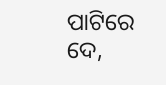ପାଟିରେ ଦେ,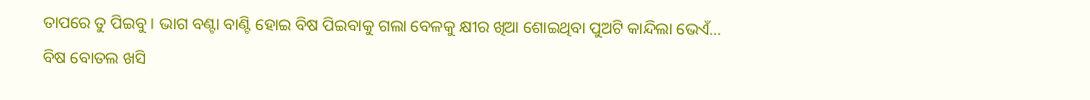ତାପରେ ତୁ ପିଇବୁ । ଭାଗ ବଣ୍ଟା ବାଣ୍ଟି ହୋଇ ବିଷ ପିଇବାକୁ ଗଲା ବେଳକୁ କ୍ଷୀର ଖିଆ ଶୋଇଥିବା ପୁଅଟି କାନ୍ଦିଲା ଭେଏଁ...
ବିଷ ବୋତଲ ଖସି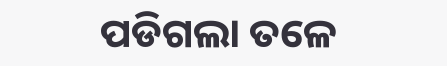ପଡିଗଲା ତଳେ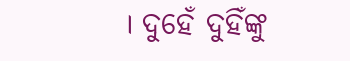। ଦୁହେଁ ଦୁହିଁଙ୍କୁ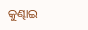କୁଣ୍ଢାଇ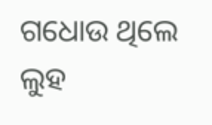ଗଧୋଉ ଥିଲେ ଲୁହ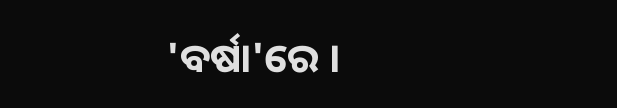'ବର୍ଷା'ରେ ।